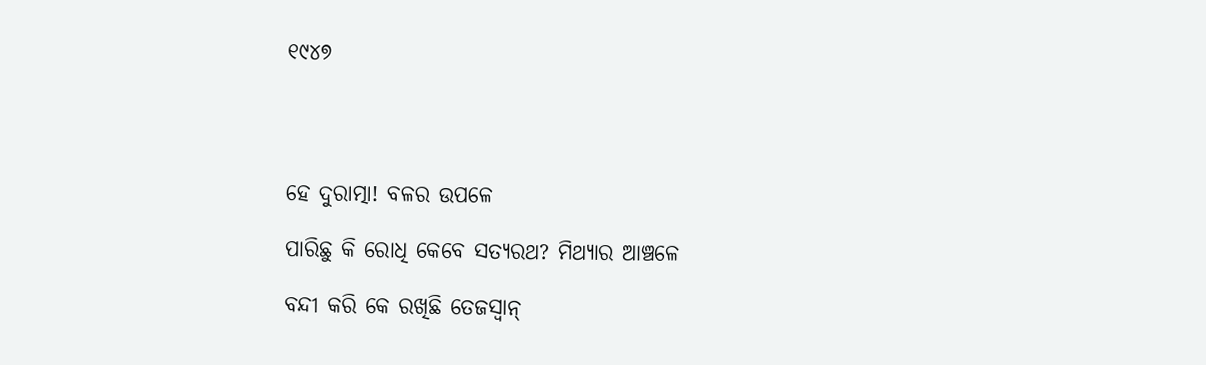୧୯୪୭




ହେ ଦୁରାତ୍ମା! ବଳର ଉପଳେ

ପାରିଛୁ କି ରୋଧି କେବେ ସତ୍ୟରଥ? ମିଥ୍ୟାର ଆଞ୍ଚଳେ

ବନ୍ଦୀ କରି କେ ରଖିଛି ତେଜସ୍ବାନ୍‌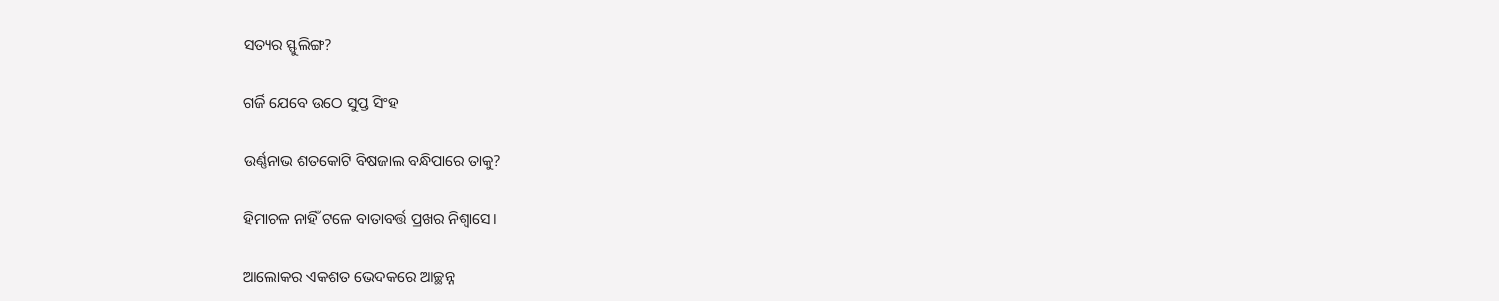ସତ୍ୟର ସ୍ଫୁଲିଙ୍ଗ?

ଗର୍ଜି ଯେବେ ଉଠେ ସୁପ୍ତ ସିଂହ

ଉର୍ଣ୍ଣନାଭ ଶତକୋଟି ବିଷଜାଲ ବନ୍ଧିପାରେ ତାକୁ?

ହିମାଚଳ ନାହିଁ ଟଳେ ବାତାବର୍ତ୍ତ ପ୍ରଖର ନିଶ୍ବାସେ।

ଆଲୋକର ଏକଶତ ଭେଦକରେ ଆଚ୍ଛନ୍ନ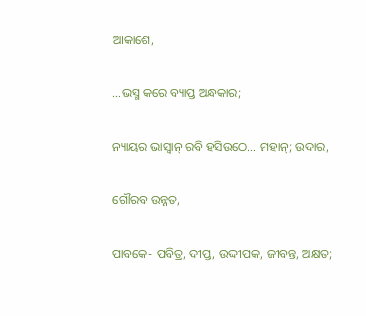ଆକାଶେ,

…ଭସ୍ମ କରେ ବ୍ୟାପ୍ତ ଅନ୍ଧକାର;

ନ୍ୟାୟର ଭାସ୍ବାନ୍‌ ରବି ହସିଉଠେ… ମହାନ୍‌; ଉଦାର,

ଗୌରବ ଉନ୍ନତ,

ପାବକେ- ପବିତ୍ର, ଦୀପ୍ତ, ଉଦ୍ଦୀପକ, ଜୀବନ୍ତ, ଅକ୍ଷତ;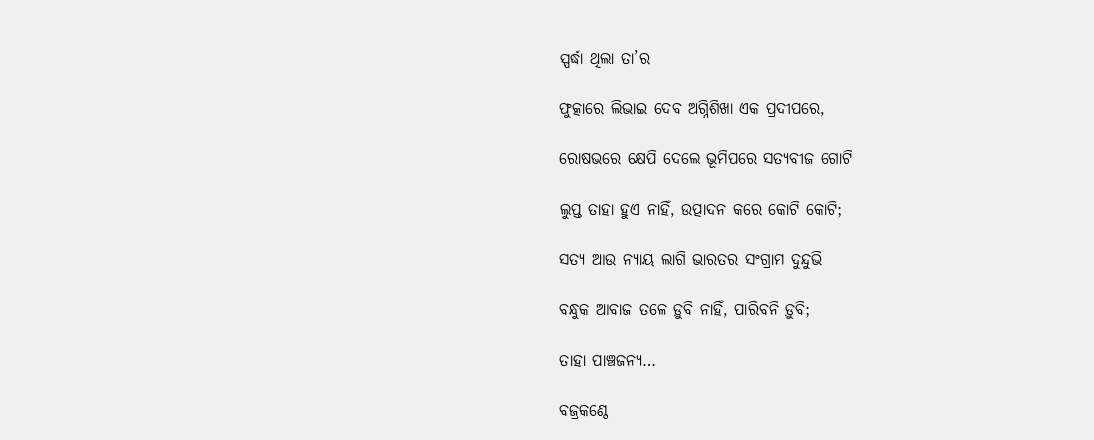ସ୍ପର୍ଦ୍ଧା ଥିଲା ତା’ର

ଫୁତ୍କାରେ ଲିଭାଇ ଦେବ ଅଗ୍ନିଶିଖା ଏକ ପ୍ରଦୀପରେ,

ରୋଷଭରେ କ୍ଷେପି ଦେଲେ ଭୂମିପରେ ସତ୍ୟବୀଜ ଗୋଟି

ଲୁପ୍ତ ତାହା ହୁଏ ନାହିଁ, ଉତ୍ପାଦନ କରେ କୋଟି କୋଟି;

ସତ୍ୟ ଆଉ ନ୍ୟାୟ ଲାଗି ଭାରତର ସଂଗ୍ରାମ ଦୁନ୍ଦୁଭି

ବନ୍ଧୁକ ଆବାଜ ତଳେ ଡ଼ୁବି ନାହିଁ, ପାରିବନି ଡ଼ୁବି;

ତାହା ପାଞ୍ଚଜନ୍ୟ…

ବଜ୍ରକଣ୍ଠେ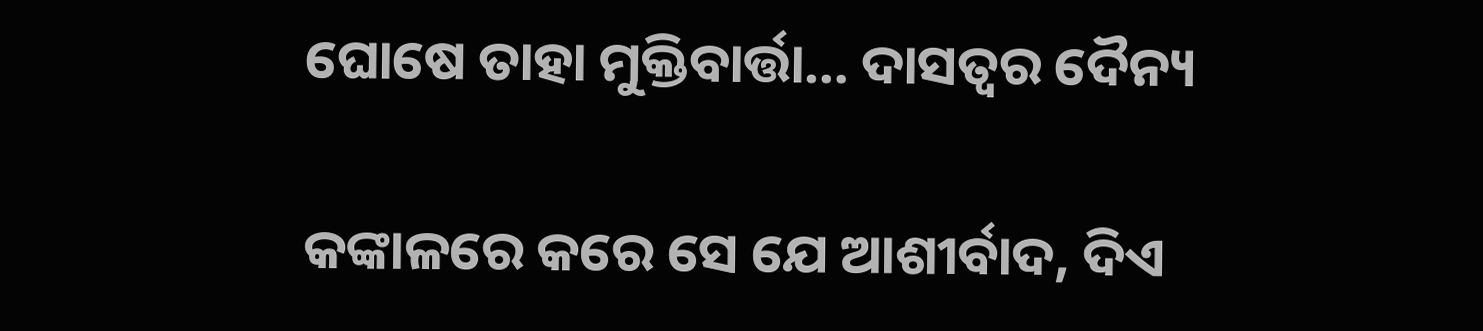ଘୋଷେ ତାହା ମୁକ୍ତିବାର୍ତ୍ତା… ଦାସତ୍ବର ଦୈନ୍ୟ

କଙ୍କାଳରେ କରେ ସେ ଯେ ଆଶୀର୍ବାଦ, ଦିଏ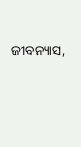ଜୀବନ୍ୟାସ,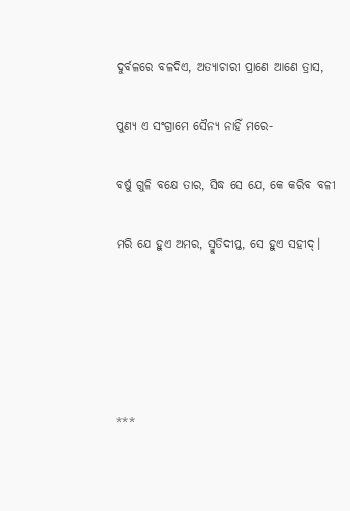ଦୁର୍ବଳରେ ବଳଦିଏ, ଅତ୍ୟାଚାରୀ ପ୍ରାଣେ ଆଣେ ତ୍ରାସ,

ପୁଣ୍ୟ ଏ ସଂଗ୍ରାମେ ସୈନ୍ୟ ନାହିଁ ମରେ-

ବର୍ଷୁ ଗୁଳି ବକ୍ଷେ ତାର, ସିଦ୍ଧ ସେ ଯେ, କେ କରିବ ବଳୀ

ମରି ଯେ ହୁଏ ଅମର, ସ୍ମୁତିଦୀପ୍ତ, ସେ ହୁଏ ସହୀଦ୍‌।





***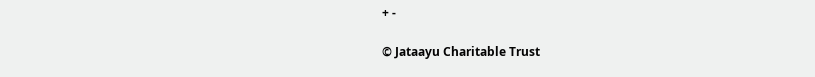+ -

© Jataayu Charitable Trust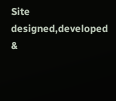Site designed,developed &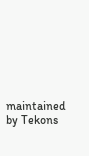maintained by Tekons